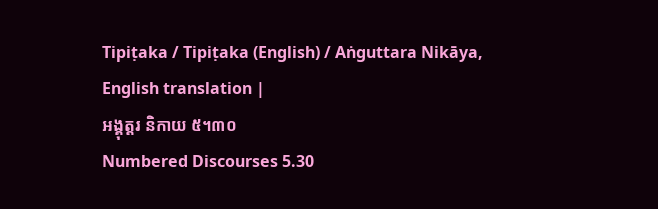Tipiṭaka / Tipiṭaka (English) / Aṅguttara Nikāya, English translation |
អង្គុត្តរ និកាយ ៥។៣០
Numbered Discourses 5.30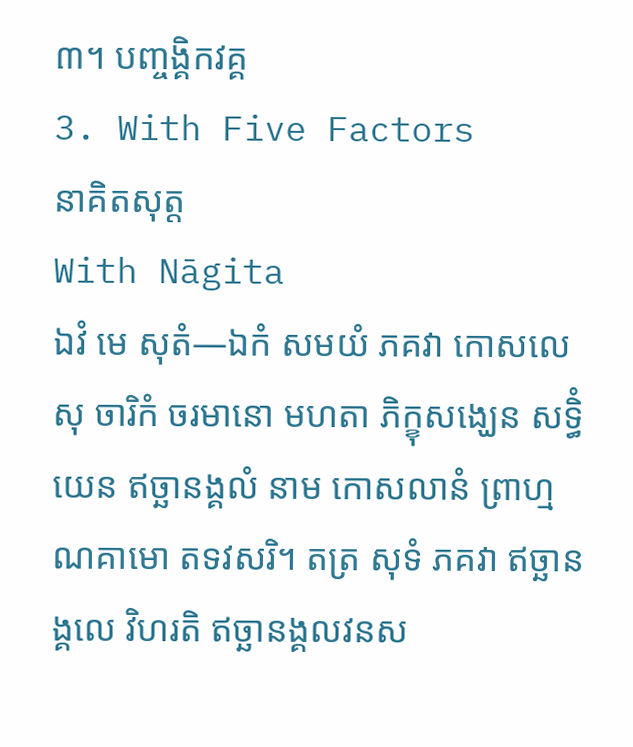៣។ បញ្ចង្គិកវគ្គ
3. With Five Factors
នាគិតសុត្ត
With Nāgita
ឯវំ មេ សុតំ—ឯកំ សមយំ ភគវា កោសលេសុ ចារិកំ ចរមានោ មហតា ភិក្ខុសង្ឃេន សទ្ធិំ យេន ឥច្ឆានង្គលំ នាម កោសលានំ ព្រាហ្មណគាមោ តទវសរិ។ តត្រ សុទំ ភគវា ឥច្ឆានង្គលេ វិហរតិ ឥច្ឆានង្គលវនស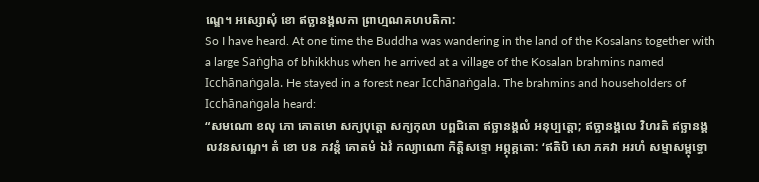ណ្ឌេ។ អស្សោសុំ ខោ ឥច្ឆានង្គលកា ព្រាហ្មណគហបតិកា:
So I have heard. At one time the Buddha was wandering in the land of the Kosalans together with a large Saṅgha of bhikkhus when he arrived at a village of the Kosalan brahmins named Icchānaṅgala. He stayed in a forest near Icchānaṅgala. The brahmins and householders of Icchānaṅgala heard:
“សមណោ ខលុ ភោ គោតមោ សក្យបុត្តោ សក្យកុលា បព្ពជិតោ ឥច្ឆានង្គលំ អនុប្បត្តោ; ឥច្ឆានង្គលេ វិហរតិ ឥច្ឆានង្គលវនសណ្ឌេ។ តំ ខោ បន ភវន្តំ គោតមំ ឯវំ កល្យាណោ កិត្តិសទ្ទោ អព្ភុគ្គតោ: ‘ឥតិបិ សោ ភគវា អរហំ សម្មាសម្ពុទ្ធោ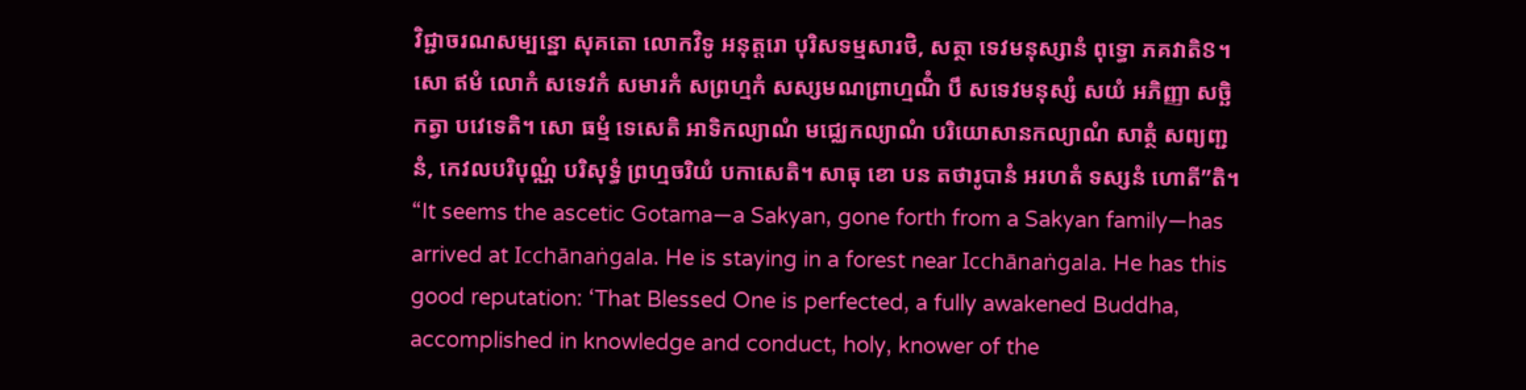វិជ្ជាចរណសម្បន្នោ សុគតោ លោកវិទូ អនុត្តរោ បុរិសទម្មសារថិ, សត្ថា ទេវមនុស្សានំ ពុទ្ធោ ភគវាតិៜ។ សោ ឥមំ លោកំ សទេវកំ សមារកំ សព្រហ្មកំ សស្សមណព្រាហ្មណិំ បឹ សទេវមនុស្សំ សយំ អភិញ្ញា សច្ឆិកត្វា បវេទេតិ។ សោ ធម្មំ ទេសេតិ អាទិកល្យាណំ មជ្ឈេកល្យាណំ បរិយោសានកល្យាណំ សាត្ថំ សព្យញ្ជនំ, កេវលបរិបុណ្ណំ បរិសុទ្ធំ ព្រហ្មចរិយំ បកាសេតិ។ សាធុ ខោ បន តថារូបានំ អរហតំ ទស្សនំ ហោតី”តិ។
“It seems the ascetic Gotama—a Sakyan, gone forth from a Sakyan family—has arrived at Icchānaṅgala. He is staying in a forest near Icchānaṅgala. He has this good reputation: ‘That Blessed One is perfected, a fully awakened Buddha, accomplished in knowledge and conduct, holy, knower of the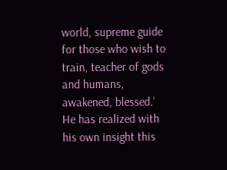world, supreme guide for those who wish to train, teacher of gods and humans, awakened, blessed.’ He has realized with his own insight this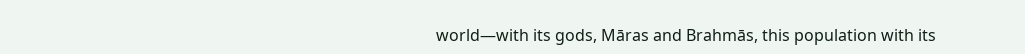world—with its gods, Māras and Brahmās, this population with its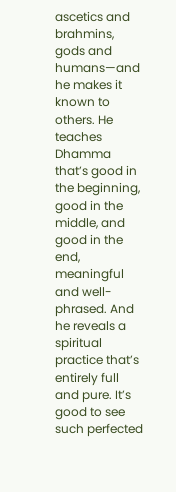ascetics and brahmins, gods and humans—and he makes it known to others. He teaches Dhamma that’s good in the beginning, good in the middle, and good in the end, meaningful and well-phrased. And he reveals a spiritual practice that’s entirely full and pure. It’s good to see such perfected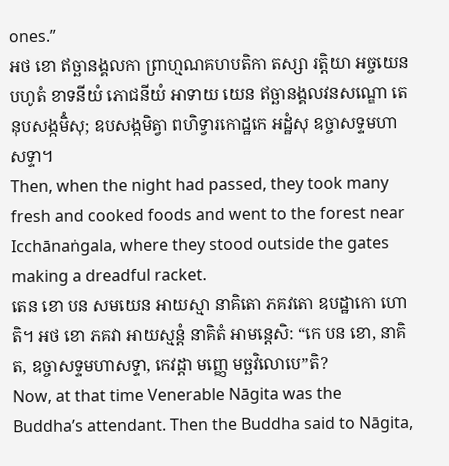ones.”
អថ ខោ ឥច្ឆានង្គលកា ព្រាហ្មណគហបតិកា តស្សា រត្តិយា អច្ចយេន បហូតំ ខាទនីយំ ភោជនីយំ អាទាយ យេន ឥច្ឆានង្គលវនសណ្ឌោ តេនុបសង្កមិំសុ; ឧបសង្កមិត្វា ពហិទ្វារកោដ្ឋកេ អដ្ឋំសុ ឧច្ចាសទ្ទមហាសទ្ទា។
Then, when the night had passed, they took many fresh and cooked foods and went to the forest near Icchānaṅgala, where they stood outside the gates making a dreadful racket.
តេន ខោ បន សមយេន អាយស្មា នាគិតោ ភគវតោ ឧបដ្ឋាកោ ហោតិ។ អថ ខោ ភគវា អាយស្មន្តំ នាគិតំ អាមន្តេសិ: “កេ បន ខោ, នាគិត, ឧច្ចាសទ្ទមហាសទ្ទា, កេវដ្ដា មញ្ញេ មច្ឆវិលោបេ”តិ?
Now, at that time Venerable Nāgita was the Buddha’s attendant. Then the Buddha said to Nāgita,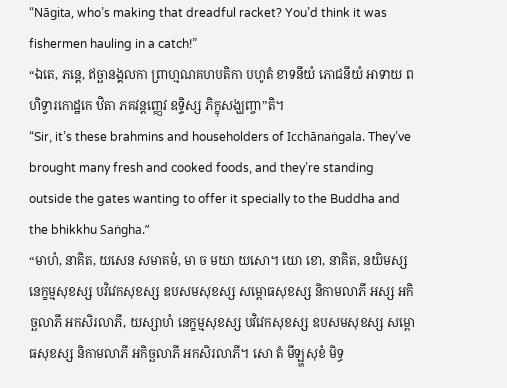“Nāgita, who’s making that dreadful racket? You’d think it was fishermen hauling in a catch!”
“ឯតេ, ភន្តេ, ឥច្ឆានង្គលកា ព្រាហ្មណគហបតិកា បហូតំ ខាទនីយំ ភោជនីយំ អាទាយ ពហិទ្វារកោដ្ឋកេ ឋិតា ភគវន្តញ្ញេវ ឧទ្ទិស្ស ភិក្ខុសង្ឃញ្ចា”តិ។
“Sir, it’s these brahmins and householders of Icchānaṅgala. They’ve brought many fresh and cooked foods, and they’re standing outside the gates wanting to offer it specially to the Buddha and the bhikkhu Saṅgha.”
“មាហំ, នាគិត, យសេន សមាគមំ, មា ច មយា យសោ។ យោ ខោ, នាគិត, នយិមស្ស នេក្ខម្មសុខស្ស បវិវេកសុខស្ស ឧបសមសុខស្ស សម្ពោធសុខស្ស និកាមលាភី អស្ស អកិច្ឆលាភី អកសិរលាភី, យស្សាហំ នេក្ខម្មសុខស្ស បវិវេកសុខស្ស ឧបសមសុខស្ស សម្ពោធសុខស្ស និកាមលាភី អកិច្ឆលាភី អកសិរលាភី។ សោ តំ មីឡ្ហសុខំ មិទ្ធ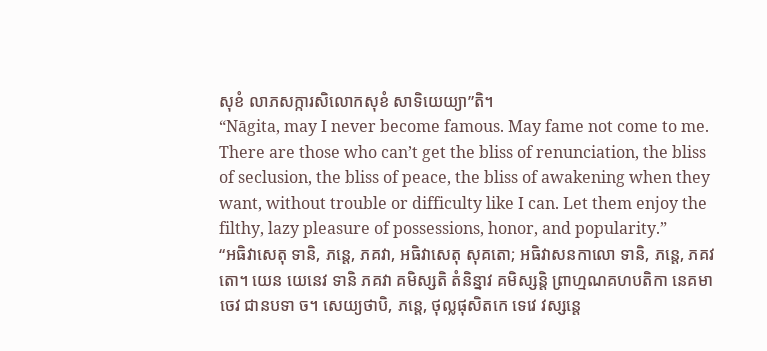សុខំ លាភសក្ការសិលោកសុខំ សាទិយេយ្យា”តិ។
“Nāgita, may I never become famous. May fame not come to me. There are those who can’t get the bliss of renunciation, the bliss of seclusion, the bliss of peace, the bliss of awakening when they want, without trouble or difficulty like I can. Let them enjoy the filthy, lazy pleasure of possessions, honor, and popularity.”
“អធិវាសេតុ ទានិ, ភន្តេ, ភគវា, អធិវាសេតុ សុគតោ; អធិវាសនកាលោ ទានិ, ភន្តេ, ភគវតោ។ យេន យេនេវ ទានិ ភគវា គមិស្សតិ តំនិន្នាវ គមិស្សន្តិ ព្រាហ្មណគហបតិកា នេគមា ចេវ ជានបទា ច។ សេយ្យថាបិ, ភន្តេ, ថុល្លផុសិតកេ ទេវេ វស្សន្តេ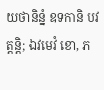យថានិន្នំ ឧទកានិ បវត្តន្តិ; ឯវមេវំ ខោ, ភ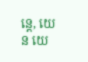ន្តេ, យេន យេ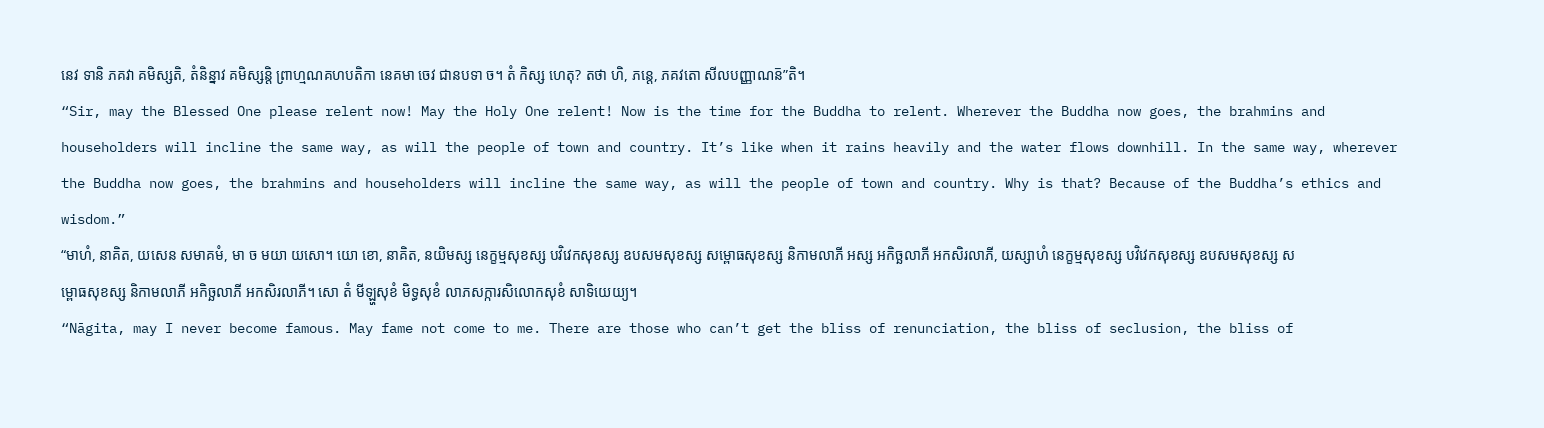នេវ ទានិ ភគវា គមិស្សតិ, តំនិន្នាវ គមិស្សន្តិ ព្រាហ្មណគហបតិកា នេគមា ចេវ ជានបទា ច។ តំ កិស្ស ហេតុ? តថា ហិ, ភន្តេ, ភគវតោ សីលបញ្ញាណន៑”តិ។
“Sir, may the Blessed One please relent now! May the Holy One relent! Now is the time for the Buddha to relent. Wherever the Buddha now goes, the brahmins and householders will incline the same way, as will the people of town and country. It’s like when it rains heavily and the water flows downhill. In the same way, wherever the Buddha now goes, the brahmins and householders will incline the same way, as will the people of town and country. Why is that? Because of the Buddha’s ethics and wisdom.”
“មាហំ, នាគិត, យសេន សមាគមំ, មា ច មយា យសោ។ យោ ខោ, នាគិត, នយិមស្ស នេក្ខម្មសុខស្ស បវិវេកសុខស្ស ឧបសមសុខស្ស សម្ពោធសុខស្ស និកាមលាភី អស្ស អកិច្ឆលាភី អកសិរលាភី, យស្សាហំ នេក្ខម្មសុខស្ស បវិវេកសុខស្ស ឧបសមសុខស្ស សម្ពោធសុខស្ស និកាមលាភី អកិច្ឆលាភី អកសិរលាភី។ សោ តំ មីឡ្ហសុខំ មិទ្ធសុខំ លាភសក្ការសិលោកសុខំ សាទិយេយ្យ។
“Nāgita, may I never become famous. May fame not come to me. There are those who can’t get the bliss of renunciation, the bliss of seclusion, the bliss of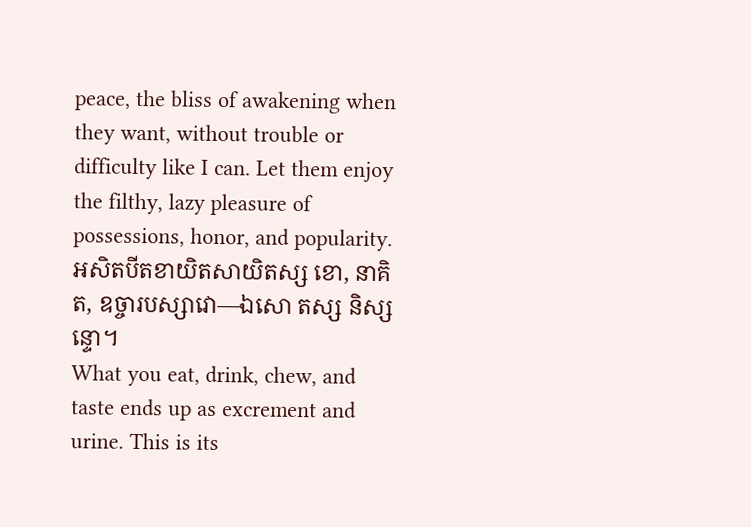peace, the bliss of awakening when they want, without trouble or difficulty like I can. Let them enjoy the filthy, lazy pleasure of possessions, honor, and popularity.
អសិតបីតខាយិតសាយិតស្ស ខោ, នាគិត, ឧច្ចារបស្សាវោ—ឯសោ តស្ស និស្សន្ទោ។
What you eat, drink, chew, and taste ends up as excrement and urine. This is its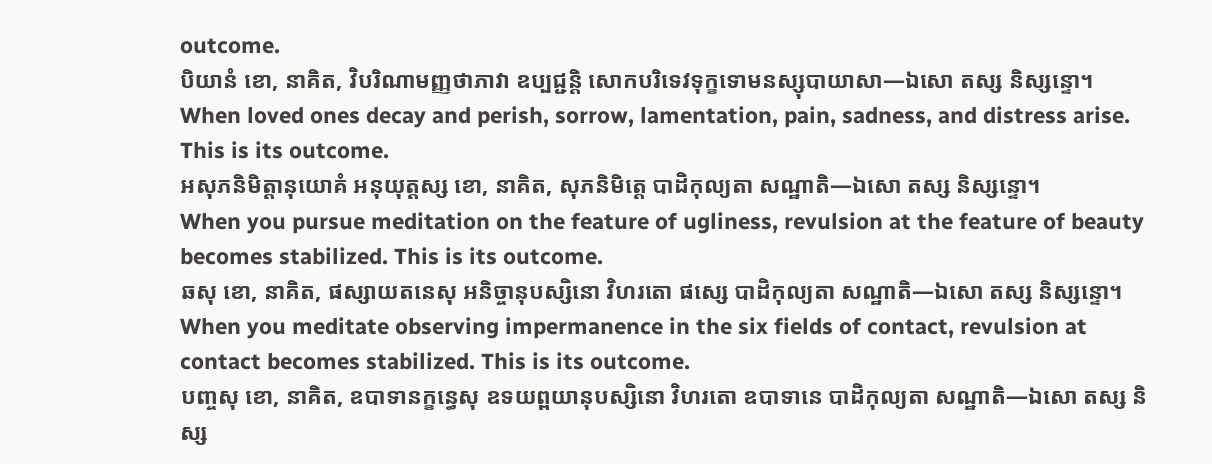outcome.
បិយានំ ខោ, នាគិត, វិបរិណាមញ្ញថាភាវា ឧប្បជ្ជន្តិ សោកបរិទេវទុក្ខទោមនស្សុបាយាសា—ឯសោ តស្ស និស្សន្ទោ។
When loved ones decay and perish, sorrow, lamentation, pain, sadness, and distress arise. This is its outcome.
អសុភនិមិត្តានុយោគំ អនុយុត្តស្ស ខោ, នាគិត, សុភនិមិត្តេ បាដិកុល្យតា សណ្ឋាតិ—ឯសោ តស្ស និស្សន្ទោ។
When you pursue meditation on the feature of ugliness, revulsion at the feature of beauty becomes stabilized. This is its outcome.
ឆសុ ខោ, នាគិត, ផស្សាយតនេសុ អនិច្ចានុបស្សិនោ វិហរតោ ផស្សេ បាដិកុល្យតា សណ្ឋាតិ—ឯសោ តស្ស និស្សន្ទោ។
When you meditate observing impermanence in the six fields of contact, revulsion at contact becomes stabilized. This is its outcome.
បញ្ចសុ ខោ, នាគិត, ឧបាទានក្ខន្ធេសុ ឧទយព្ពយានុបស្សិនោ វិហរតោ ឧបាទានេ បាដិកុល្យតា សណ្ឋាតិ—ឯសោ តស្ស និស្ស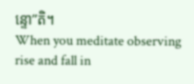ន្ទោ”តិ។
When you meditate observing rise and fall in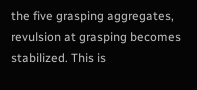the five grasping aggregates, revulsion at grasping becomes stabilized. This is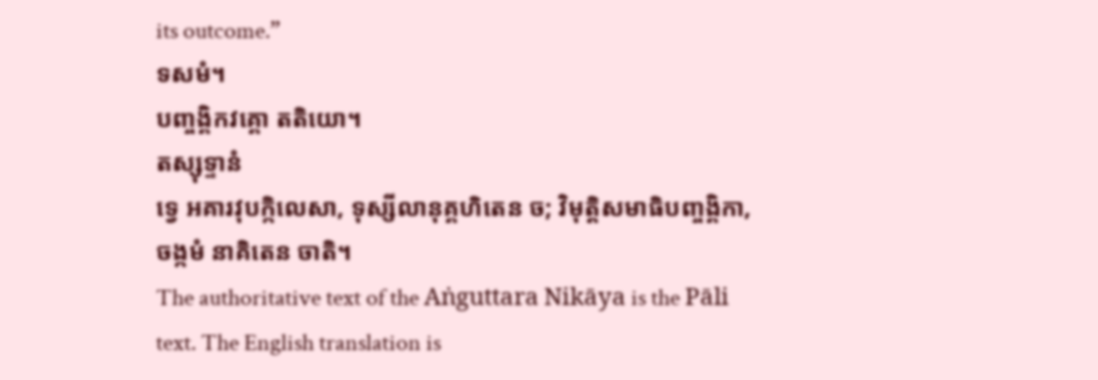its outcome.”
ទសមំ។
បញ្ចង្គិកវគ្គោ តតិយោ។
តស្សុទ្ទានំ
ទ្វេ អគារវុបក្កិលេសា, ទុស្សីលានុគ្គហិតេន ច; វិមុត្តិសមាធិបញ្ចង្គិកា, ចង្កមំ នាគិតេន ចាតិ។
The authoritative text of the Aṅguttara Nikāya is the Pāli text. The English translation is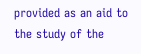provided as an aid to the study of the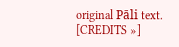original Pāli text. [CREDITS »]